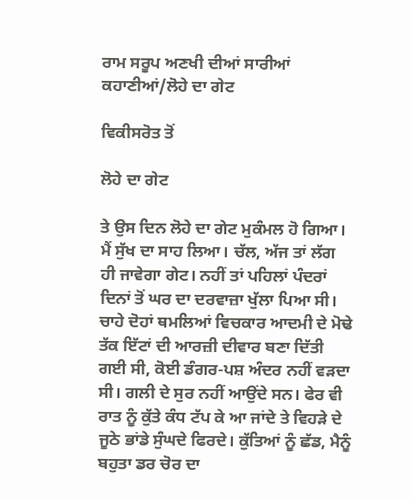ਰਾਮ ਸਰੂਪ ਅਣਖੀ ਦੀਆਂ ਸਾਰੀਆਂ ਕਹਾਣੀਆਂ/ਲੋਹੇ ਦਾ ਗੇਟ

ਵਿਕੀਸਰੋਤ ਤੋਂ

ਲੋਹੇ ਦਾ ਗੇਟ

ਤੇ ਉਸ ਦਿਨ ਲੋਹੇ ਦਾ ਗੇਟ ਮੁਕੰਮਲ ਹੋ ਗਿਆ। ਮੈਂ ਸੁੱਖ ਦਾ ਸਾਹ ਲਿਆ। ਚੱਲ, ਅੱਜ ਤਾਂ ਲੱਗ ਹੀ ਜਾਵੇਗਾ ਗੇਟ। ਨਹੀਂ ਤਾਂ ਪਹਿਲਾਂ ਪੰਦਰਾਂ ਦਿਨਾਂ ਤੋਂ ਘਰ ਦਾ ਦਰਵਾਜ਼ਾ ਖੁੱਲਾ ਪਿਆ ਸੀ। ਚਾਹੇ ਦੋਹਾਂ ਥਮਲਿਆਂ ਵਿਚਕਾਰ ਆਦਮੀ ਦੇ ਮੋਢੇ ਤੱਕ ਇੱਟਾਂ ਦੀ ਆਰਜ਼ੀ ਦੀਵਾਰ ਬਣਾ ਦਿੱਤੀ ਗਈ ਸੀ, ਕੋਈ ਡੰਗਰ-ਪਸ਼ ਅੰਦਰ ਨਹੀਂ ਵੜਦਾ ਸੀ। ਗਲੀ ਦੇ ਸੁਰ ਨਹੀਂ ਆਉਂਦੇ ਸਨ। ਫੇਰ ਵੀ ਰਾਤ ਨੂੰ ਕੁੱਤੇ ਕੰਧ ਟੱਪ ਕੇ ਆ ਜਾਂਦੇ ਤੇ ਵਿਹੜੇ ਦੇ ਜੂਠੇ ਭਾਂਡੇ ਸੁੰਘਦੇ ਫਿਰਦੇ। ਕੁੱਤਿਆਂ ਨੂੰ ਛੱਡ, ਮੈਨੂੰ ਬਹੁਤਾ ਡਰ ਚੋਰ ਦਾ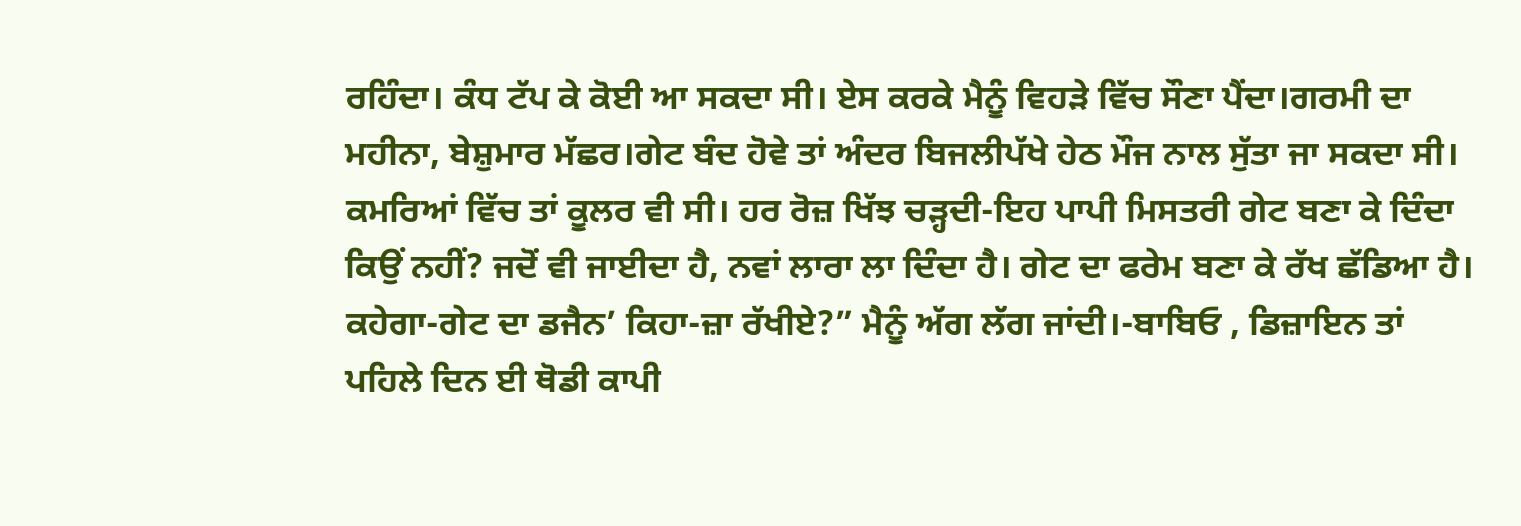ਰਹਿੰਦਾ। ਕੰਧ ਟੱਪ ਕੇ ਕੋਈ ਆ ਸਕਦਾ ਸੀ। ਏਸ ਕਰਕੇ ਮੈਨੂੰ ਵਿਹੜੇ ਵਿੱਚ ਸੌਣਾ ਪੈਂਦਾ।ਗਰਮੀ ਦਾ ਮਹੀਨਾ, ਬੇਸ਼ੁਮਾਰ ਮੱਛਰ।ਗੇਟ ਬੰਦ ਹੋਵੇ ਤਾਂ ਅੰਦਰ ਬਿਜਲੀਪੱਖੇ ਹੇਠ ਮੌਜ ਨਾਲ ਸੁੱਤਾ ਜਾ ਸਕਦਾ ਸੀ। ਕਮਰਿਆਂ ਵਿੱਚ ਤਾਂ ਕੂਲਰ ਵੀ ਸੀ। ਹਰ ਰੋਜ਼ ਖਿੱਝ ਚੜ੍ਹਦੀ-ਇਹ ਪਾਪੀ ਮਿਸਤਰੀ ਗੇਟ ਬਣਾ ਕੇ ਦਿੰਦਾ ਕਿਉਂ ਨਹੀਂ? ਜਦੋਂ ਵੀ ਜਾਈਦਾ ਹੈ, ਨਵਾਂ ਲਾਰਾ ਲਾ ਦਿੰਦਾ ਹੈ। ਗੇਟ ਦਾ ਫਰੇਮ ਬਣਾ ਕੇ ਰੱਖ ਛੱਡਿਆ ਹੈ। ਕਹੇਗਾ-ਗੇਟ ਦਾ ਡਜੈਨ’ ਕਿਹਾ-ਜ਼ਾ ਰੱਖੀਏ?” ਮੈਨੂੰ ਅੱਗ ਲੱਗ ਜਾਂਦੀ।-ਬਾਬਿਓ , ਡਿਜ਼ਾਇਨ ਤਾਂ ਪਹਿਲੇ ਦਿਨ ਈ ਥੋਡੀ ਕਾਪੀ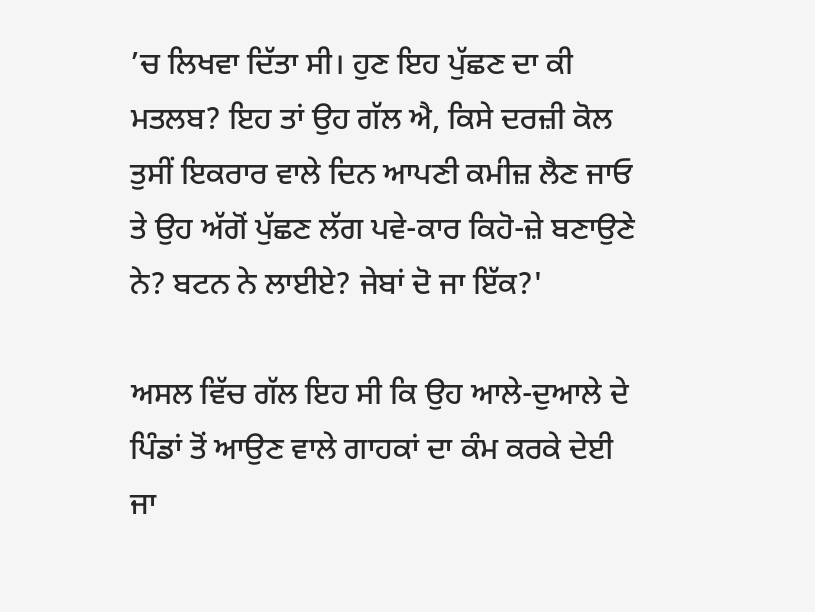’ਚ ਲਿਖਵਾ ਦਿੱਤਾ ਸੀ। ਹੁਣ ਇਹ ਪੁੱਛਣ ਦਾ ਕੀ ਮਤਲਬ? ਇਹ ਤਾਂ ਉਹ ਗੱਲ ਐ, ਕਿਸੇ ਦਰਜ਼ੀ ਕੋਲ ਤੁਸੀਂ ਇਕਰਾਰ ਵਾਲੇ ਦਿਨ ਆਪਣੀ ਕਮੀਜ਼ ਲੈਣ ਜਾਓ ਤੇ ਉਹ ਅੱਗੋਂ ਪੁੱਛਣ ਲੱਗ ਪਵੇ-ਕਾਰ ਕਿਹੋ-ਜ਼ੇ ਬਣਾਉਣੇ ਨੇ? ਬਟਨ ਨੇ ਲਾਈਏ? ਜੇਬਾਂ ਦੋ ਜਾ ਇੱਕ?'

ਅਸਲ ਵਿੱਚ ਗੱਲ ਇਹ ਸੀ ਕਿ ਉਹ ਆਲੇ-ਦੁਆਲੇ ਦੇ ਪਿੰਡਾਂ ਤੋਂ ਆਉਣ ਵਾਲੇ ਗਾਹਕਾਂ ਦਾ ਕੰਮ ਕਰਕੇ ਦੇਈ ਜਾ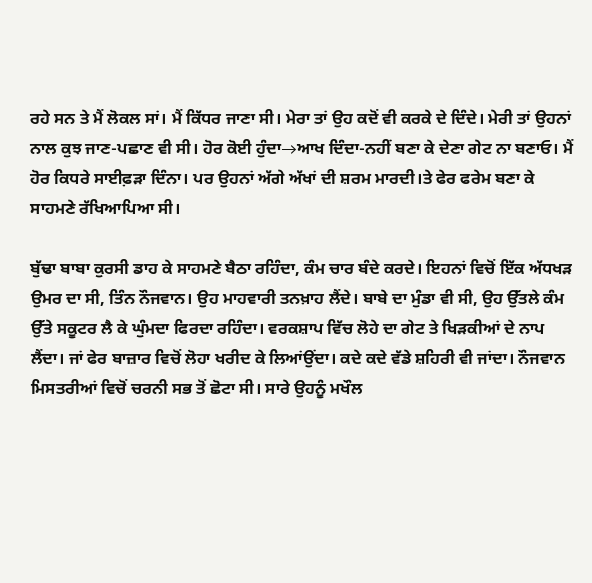ਰਹੇ ਸਨ ਤੇ ਮੈਂ ਲੋਕਲ ਸਾਂ। ਮੈਂ ਕਿੱਧਰ ਜਾਣਾ ਸੀ। ਮੇਰਾ ਤਾਂ ਉਹ ਕਦੋਂ ਵੀ ਕਰਕੇ ਦੇ ਦਿੰਦੇ। ਮੇਰੀ ਤਾਂ ਉਹਨਾਂ ਨਾਲ ਕੁਝ ਜਾਣ-ਪਛਾਣ ਵੀ ਸੀ। ਹੋਰ ਕੋਈ ਹੁੰਦਾ→ਆਖ ਦਿੰਦਾ-ਨਹੀਂ ਬਣਾ ਕੇ ਦੇਣਾ ਗੇਟ ਨਾ ਬਣਾਓ। ਮੈਂ ਹੋਰ ਕਿਧਰੇ ਸਾਈਫ਼ੜਾ ਦਿੰਨਾ। ਪਰ ਉਹਨਾਂ ਅੱਗੇ ਅੱਖਾਂ ਦੀ ਸ਼ਰਮ ਮਾਰਦੀ।ਤੇ ਫੇਰ ਫਰੇਮ ਬਣਾ ਕੇ ਸਾਹਮਣੇ ਰੱਖਿਆਪਿਆ ਸੀ।

ਬੁੱਢਾ ਬਾਬਾ ਕੁਰਸੀ ਡਾਹ ਕੇ ਸਾਹਮਣੇ ਬੈਠਾ ਰਹਿੰਦਾ, ਕੰਮ ਚਾਰ ਬੰਦੇ ਕਰਦੇ। ਇਹਨਾਂ ਵਿਚੋਂ ਇੱਕ ਅੱਧਖੜ ਉਮਰ ਦਾ ਸੀ, ਤਿੰਨ ਨੌਜਵਾਨ। ਉਹ ਮਾਹਵਾਰੀ ਤਨਖ਼ਾਹ ਲੈਂਦੇ। ਬਾਬੇ ਦਾ ਮੁੰਡਾ ਵੀ ਸੀ, ਉਹ ਉੱਤਲੇ ਕੰਮ ਉੱਤੇ ਸਕੂਟਰ ਲੈ ਕੇ ਘੁੰਮਦਾ ਫਿਰਦਾ ਰਹਿੰਦਾ। ਵਰਕਸ਼ਾਪ ਵਿੱਚ ਲੋਹੇ ਦਾ ਗੇਟ ਤੇ ਖਿੜਕੀਆਂ ਦੇ ਨਾਪ ਲੈਂਦਾ। ਜਾਂ ਫੇਰ ਬਾਜ਼ਾਰ ਵਿਚੋਂ ਲੋਹਾ ਖਰੀਦ ਕੇ ਲਿਆਂਉਂਦਾ। ਕਦੇ ਕਦੇ ਵੱਡੇ ਸ਼ਹਿਰੀ ਵੀ ਜਾਂਦਾ। ਨੌਜਵਾਨ ਮਿਸਤਰੀਆਂ ਵਿਚੋਂ ਚਰਨੀ ਸਭ ਤੋਂ ਛੋਟਾ ਸੀ। ਸਾਰੇ ਉਹਨੂੰ ਮਖੌਲ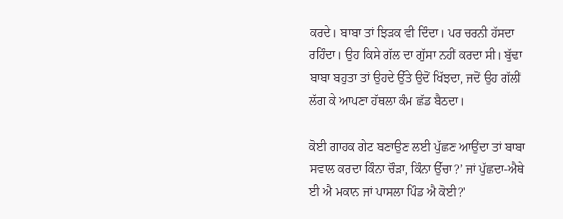ਕਰਦੇ। ਬਾਬਾ ਤਾਂ ਝਿੜਕ ਵੀ ਦਿੰਦਾ। ਪਰ ਚਰਨੀ ਹੱਸਦਾ ਰਹਿੰਦਾ। ਉਹ ਕਿਸੇ ਗੱਲ ਦਾ ਗੁੱਸਾ ਨਹੀਂ ਕਰਦਾ ਸੀ। ਬੁੱਢਾ ਬਾਬਾ ਬਹੁਤਾ ਤਾਂ ਉਹਦੇ ਉੱਤੇ ਉਦੋਂ ਖਿੱਝਦਾ, ਜਦੋਂ ਉਹ ਗੱਲੀਂ ਲੱਗ ਕੇ ਆਪਣਾ ਹੱਥਲਾ ਕੰਮ ਛੱਡ ਬੈਠਦਾ।

ਕੋਈ ਗਾਹਕ ਗੇਟ ਬਣਾਉਣ ਲਈ ਪੁੱਛਣ ਆਉਂਦਾ ਤਾਂ ਬਾਬਾ ਸਵਾਲ ਕਰਦਾ ਕਿੰਨਾ ਚੌੜਾ, ਕਿੰਨਾ ਉੱਚਾ?’ ਜਾਂ ਪੁੱਛਦਾ-ਐਥੇ ਈ ਐ ਮਕਾਨ ਜਾਂ ਪਾਸਲਾ ਪਿੰਡ ਐ ਕੋਈ?'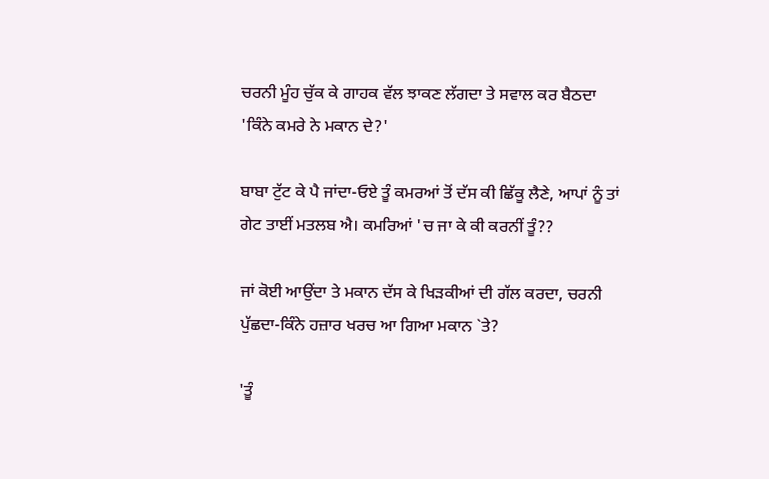ਚਰਨੀ ਮੂੰਹ ਚੁੱਕ ਕੇ ਗਾਹਕ ਵੱਲ ਝਾਕਣ ਲੱਗਦਾ ਤੇ ਸਵਾਲ ਕਰ ਬੈਠਦਾ 'ਕਿੰਨੇ ਕਮਰੇ ਨੇ ਮਕਾਨ ਦੇ?'

ਬਾਬਾ ਟੁੱਟ ਕੇ ਪੈ ਜਾਂਦਾ-ਓਏ ਤੂੰ ਕਮਰਆਂ ਤੋਂ ਦੱਸ ਕੀ ਛਿੱਕੂ ਲੈਣੇ, ਆਪਾਂ ਨੂੰ ਤਾਂ ਗੇਟ ਤਾਈਂ ਮਤਲਬ ਐ। ਕਮਰਿਆਂ 'ਚ ਜਾ ਕੇ ਕੀ ਕਰਨੀਂ ਤੂੰ??

ਜਾਂ ਕੋਈ ਆਉਂਦਾ ਤੇ ਮਕਾਨ ਦੱਸ ਕੇ ਖਿੜਕੀਆਂ ਦੀ ਗੱਲ ਕਰਦਾ, ਚਰਨੀ ਪੁੱਛਦਾ-ਕਿੰਨੇ ਹਜ਼ਾਰ ਖਰਚ ਆ ਗਿਆ ਮਕਾਨ `ਤੇ?

'ਤੂੰ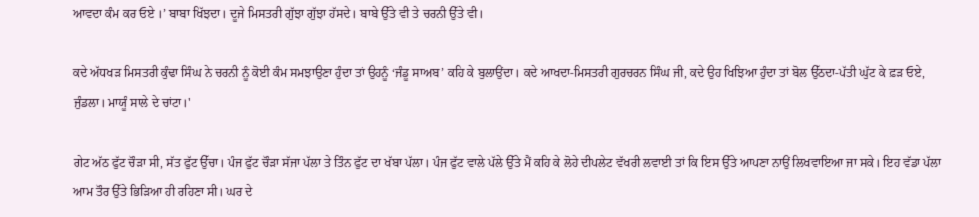ਆਵਦਾ ਕੰਮ ਕਰ ਓਏ ।’ ਬਾਬਾ ਖਿੱਝਦਾ। ਦੂਜੇ ਮਿਸਤਰੀ ਗੁੱਝਾ ਗੁੱਝਾ ਹੱਸਦੇ। ਬਾਬੇ ਉੱਤੇ ਵੀ ਤੇ ਚਰਨੀ ਉੱਤੇ ਵੀ।

ਕਦੇ ਅੱਧਖੜ ਮਿਸਤਰੀ ਕੁੰਢਾ ਸਿੰਘ ਨੇ ਚਰਨੀ ਨੂੰ ਕੋਈ ਕੰਮ ਸਮਝਾਉਣਾ ਹੁੰਦਾ ਤਾਂ ਉਹਨੂੰ ‘ਜੰਡੂ ਸਾਅਬ’ ਕਹਿ ਕੇ ਬੁਲਾਉਂਦਾ। ਕਦੇ ਆਖਦਾ-ਮਿਸਤਰੀ ਗੁਰਚਰਨ ਸਿੰਘ ਜੀ, ਕਦੇ ਉਹ ਖਿਝਿਆ ਹੁੰਦਾ ਤਾਂ ਬੋਲ ਉੱਠਦਾ-ਪੱਤੀ ਘੁੱਟ ਕੇ ਫ਼ੜ ਓਏ, ਜੁੰਡਲਾ। ਮਾਯੂੰ ਸਾਲੇ ਦੇ ਚਾਂਟਾ।'

ਗੇਟ ਅੱਠ ਫੁੱਟ ਚੌੜਾ ਸੀ, ਸੱਤ ਫੁੱਟ ਉੱਚਾ। ਪੰਜ ਫੁੱਟ ਚੌੜਾ ਸੱਜਾ ਪੱਲਾ ਤੇ ਤਿੰਨ ਫੁੱਟ ਦਾ ਖੱਬਾ ਪੱਲਾ। ਪੰਜ ਫੁੱਟ ਵਾਲੇ ਪੱਲੇ ਉੱਤੇ ਮੈਂ ਕਹਿ ਕੇ ਲੋਹੇ ਦੀਪਲੇਟ ਵੱਖਰੀ ਲਵਾਈ ਤਾਂ ਕਿ ਇਸ ਉੱਤੇ ਆਪਣਾ ਨਾਉਂ ਲਿਖਵਾਇਆ ਜਾ ਸਕੇ। ਇਹ ਵੱਡਾ ਪੱਲਾ ਆਮ ਤੌਰ ਉੱਤੇ ਭਿੜਿਆ ਹੀ ਰਹਿਣਾ ਸੀ। ਘਰ ਦੇ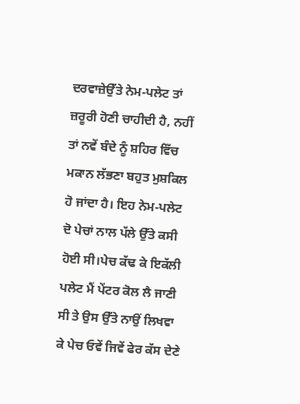ਦਰਵਾਜ਼ੇਉੱਤੇ ਨੇਮ-ਪਲੇਟ ਤਾਂ ਜ਼ਰੂਰੀ ਹੋਣੀ ਚਾਹੀਦੀ ਹੈ, ਨਹੀਂ ਤਾਂ ਨਵੇਂ ਬੰਦੇ ਨੂੰ ਸ਼ਹਿਰ ਵਿੱਚ ਮਕਾਨ ਲੱਭਣਾ ਬਹੁਤ ਮੁਸ਼ਕਿਲ ਹੋ ਜਾਂਦਾ ਹੈ। ਇਹ ਨੇਮ-ਪਲੇਟ ਦੋ ਪੇਚਾਂ ਨਾਲ ਪੱਲੇ ਉੱਤੇ ਕਸੀ ਹੋਈ ਸੀ।ਪੇਚ ਕੱਢ ਕੇ ਇਕੱਲੀ ਪਲੇਟ ਮੈਂ ਪੇਂਟਰ ਕੋਲ ਲੈ ਜਾਣੀ ਸੀ ਤੇ ਉਸ ਉੱਤੇ ਨਾਉਂ ਲਿਖਵਾ ਕੇ ਪੇਚ ਓਵੇਂ ਜਿਵੇਂ ਫੇਰ ਕੱਸ ਦੇਣੇ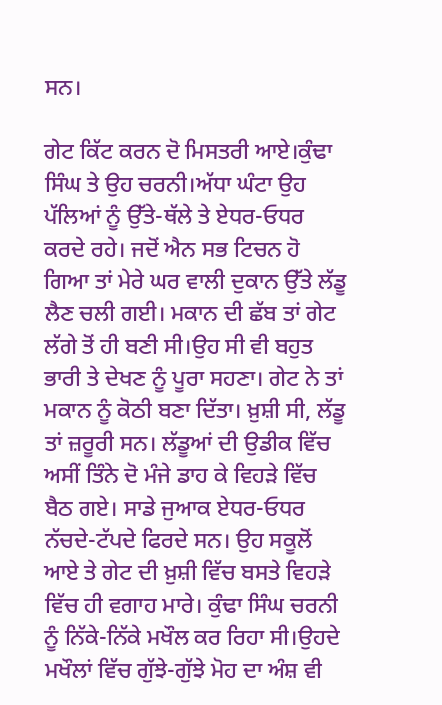ਸਨ।

ਗੇਟ ਕਿੱਟ ਕਰਨ ਦੋ ਮਿਸਤਰੀ ਆਏ।ਕੁੰਢਾ ਸਿੰਘ ਤੇ ਉਹ ਚਰਨੀ।ਅੱਧਾ ਘੰਟਾ ਉਹ ਪੱਲਿਆਂ ਨੂੰ ਉੱਤੇ-ਥੱਲੇ ਤੇ ਏਧਰ-ਓਧਰ ਕਰਦੇ ਰਹੇ। ਜਦੋਂ ਐਨ ਸਭ ਟਿਚਨ ਹੋ ਗਿਆ ਤਾਂ ਮੇਰੇ ਘਰ ਵਾਲੀ ਦੁਕਾਨ ਉੱਤੇ ਲੱਡੂ ਲੈਣ ਚਲੀ ਗਈ। ਮਕਾਨ ਦੀ ਛੱਬ ਤਾਂ ਗੇਟ ਲੱਗੇ ਤੋਂ ਹੀ ਬਣੀ ਸੀ।ਉਹ ਸੀ ਵੀ ਬਹੁਤ ਭਾਰੀ ਤੇ ਦੇਖਣ ਨੂੰ ਪੂਰਾ ਸਹਣਾ। ਗੇਟ ਨੇ ਤਾਂ ਮਕਾਨ ਨੂੰ ਕੋਠੀ ਬਣਾ ਦਿੱਤਾ। ਖ਼ੁਸ਼ੀ ਸੀ, ਲੱਡੂ ਤਾਂ ਜ਼ਰੂਰੀ ਸਨ। ਲੱਡੂਆਂ ਦੀ ਉਡੀਕ ਵਿੱਚ ਅਸੀਂ ਤਿੰਨੇ ਦੋ ਮੰਜੇ ਡਾਹ ਕੇ ਵਿਹੜੇ ਵਿੱਚ ਬੈਠ ਗਏ। ਸਾਡੇ ਜੁਆਕ ਏਧਰ-ਓਧਰ ਨੱਚਦੇ-ਟੱਪਦੇ ਫਿਰਦੇ ਸਨ। ਉਹ ਸਕੂਲੋਂ ਆਏ ਤੇ ਗੇਟ ਦੀ ਖ਼ੁਸ਼ੀ ਵਿੱਚ ਬਸਤੇ ਵਿਹੜੇ ਵਿੱਚ ਹੀ ਵਗਾਹ ਮਾਰੇ। ਕੁੰਢਾ ਸਿੰਘ ਚਰਨੀ ਨੂੰ ਨਿੱਕੇ-ਨਿੱਕੇ ਮਖੌਲ ਕਰ ਰਿਹਾ ਸੀ।ਉਹਦੇ ਮਖੌਲਾਂ ਵਿੱਚ ਗੁੱਝੇ-ਗੁੱਝੇ ਮੋਹ ਦਾ ਅੰਸ਼ ਵੀ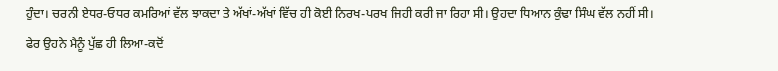ਹੁੰਦਾ। ਚਰਨੀ ਏਧਰ-ਓਧਰ ਕਮਰਿਆਂ ਵੱਲ ਝਾਕਦਾ ਤੇ ਅੱਖਾਂ-ਅੱਖਾਂ ਵਿੱਚ ਹੀ ਕੋਈ ਨਿਰਖ-ਪਰਖ ਜਿਹੀ ਕਰੀ ਜਾ ਰਿਹਾ ਸੀ। ਉਹਦਾ ਧਿਆਨ ਕੁੰਢਾ ਸਿੰਘ ਵੱਲ ਨਹੀਂ ਸੀ। ਫੇਰ ਉਹਨੇ ਮੈਨੂੰ ਪੁੱਛ ਹੀ ਲਿਆ-ਕਦੋਂ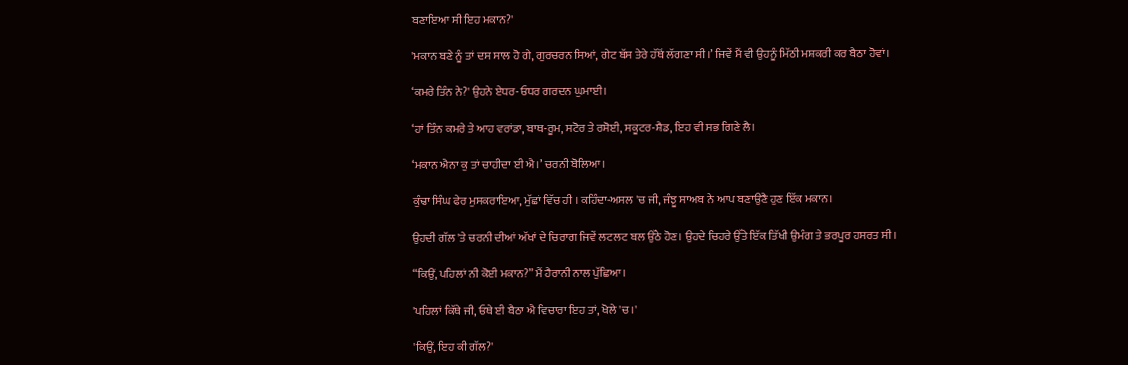ਬਣਾਇਆ ਸੀ ਇਹ ਮਕਾਨ?'

'ਮਕਾਨ ਬਣੇ ਨੂੰ ਤਾਂ ਦਸ ਸਾਲ ਹੋ ਗੇ, ਗੁਰਚਰਨ ਸਿਆਂ, ਗੇਟ ਬੱਸ ਤੇਰੇ ਹੱਥੋਂ ਲੱਗਣਾ ਸੀ।’ ਜਿਵੇਂ ਮੈਂ ਵੀ ਉਹਨੂੰ ਮਿੱਠੀ ਮਸ਼ਕਰੀ ਕਰ ਬੈਠਾ ਹੋਵਾਂ।

‘ਕਮਰੇ ਤਿੰਨ ਨੇ?' ਉਹਨੇ ਏਧਰ-ਓਧਰ ਗਰਦਨ ਘੁਮਾਈ।

‘ਹਾਂ ਤਿੰਨ ਕਮਰੇ ਤੇ ਆਹ ਵਰਾਂਡਾ, ਬਾਥ-ਰੂਮ, ਸਟੋਰ ਤੇ ਰਸੋਈ, ਸਕੂਟਰ-ਸ਼ੈਡ, ਇਹ ਵੀ ਸਭ ਗਿਣੇ ਲੈ।

‘ਮਕਾਨ ਐਨਾ ਕੁ ਤਾਂ ਚਾਹੀਦਾ ਈ ਐ।’ ਚਰਨੀ ਬੋਲਿਆ।

ਕੁੰਢਾ ਸਿੰਘ ਫੇਰ ਮੁਸਕਰਾਇਆ, ਮੁੱਛਾਂ ਵਿੱਚ ਹੀ । ਕਹਿੰਦਾ-ਅਸਲ 'ਚ ਜੀ, ਜੰਝੂ ਸਾਅਬ ਨੇ ਆਪ ਬਣਾਉਣੈ ਹੁਣ ਇੱਕ ਮਕਾਨ।

ਉਹਦੀ ਗੱਲ 'ਤੇ ਚਰਨੀ ਦੀਆਂ ਅੱਖਾਂ ਦੇ ਚਿਰਾਗ ਜਿਵੇਂ ਲਟਲਟ ਬਲ ਉੱਠੇ ਹੋਣ। ਉਹਦੇ ਚਿਹਰੇ ਉੱਤੇ ਇੱਕ ਤਿੱਖੀ ਉਮੰਗ ਤੇ ਭਰਪੂਰ ਹਸਰਤ ਸੀ।

“ਕਿਉਂ, ਪਹਿਲਾਂ ਨੀ ਕੋਈ ਮਕਾਨ?” ਮੈਂ ਹੈਰਾਨੀ ਨਾਲ ਪੁੱਛਿਆ।

'ਪਹਿਲਾਂ ਕਿੱਥੇ ਜੀ, ਓਥੇ ਈ ਬੈਠਾ ਐ ਵਿਚਾਰਾ ਇਹ ਤਾਂ, ਖੋਲੇ 'ਚ।'

'ਕਿਉਂ, ਇਹ ਕੀ ਗੱਲ?'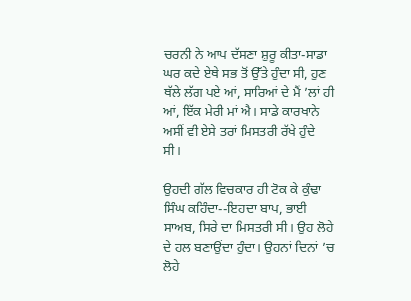ਚਰਨੀ ਨੇ ਆਪ ਦੱਸਣਾ ਸ਼ੁਰੂ ਕੀਤਾ-ਸਾਡਾ ਘਰ ਕਦੇ ਏਥੇ ਸਭ ਤੋਂ ਉੱਤੇ ਹੁੰਦਾ ਸੀ, ਹੁਣ ਥੱਲੇ ਲੱਗ ਪਏ ਆਂ, ਸਾਰਿਆਂ ਦੇ ਮੈਂ ’ਲਾਂ ਹੀ ਆਂ, ਇੱਕ ਮੇਰੀ ਮਾਂ ਐ। ਸਾਡੇ ਕਾਰਖਾਨੇ ਅਸੀਂ ਵੀ ਏਸੇ ਤਰਾਂ ਮਿਸਤਰੀ ਰੱਖੇ ਹੁੰਦੇ ਸੀ।

ਉਹਦੀ ਗੱਲ ਵਿਚਕਾਰ ਹੀ ਟੋਕ ਕੇ ਕੁੰਢਾ ਸਿੰਘ ਕਹਿੰਦਾ--ਇਹਦਾ ਬਾਪ, ਭਾਈ ਸਾਅਬ, ਸਿਰੇ ਦਾ ਮਿਸਤਰੀ ਸੀ। ਉਹ ਲੋਹੇ ਦੇ ਹਲ ਬਣਾਉਂਦਾ ਹੁੰਦਾ। ਉਹਨਾਂ ਦਿਨਾਂ ’ਚ ਲੋਹੇ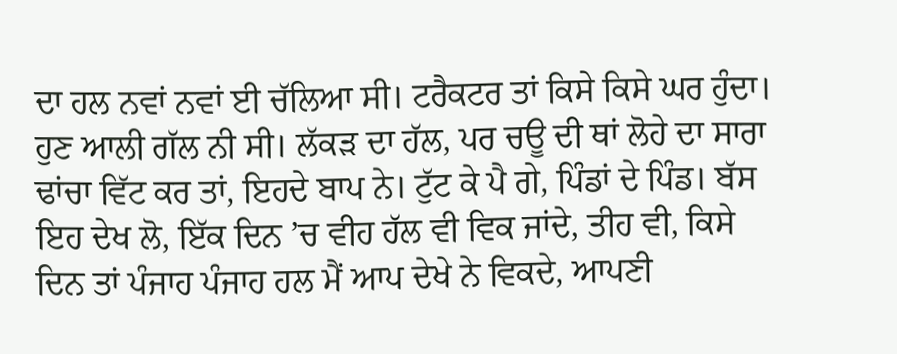ਦਾ ਹਲ ਨਵਾਂ ਨਵਾਂ ਈ ਚੱਲਿਆ ਸੀ। ਟਰੈਕਟਰ ਤਾਂ ਕਿਸੇ ਕਿਸੇ ਘਰ ਹੁੰਦਾ। ਹੁਣ ਆਲੀ ਗੱਲ ਨੀ ਸੀ। ਲੱਕੜ ਦਾ ਹੱਲ, ਪਰ ਚਊ ਦੀ ਥਾਂ ਲੋਹੇ ਦਾ ਸਾਰਾ ਢਾਂਚਾ ਵਿੱਟ ਕਰ ਤਾਂ, ਇਹਦੇ ਬਾਪ ਨੇ। ਟੁੱਟ ਕੇ ਪੈ ਗੇ, ਪਿੰਡਾਂ ਦੇ ਪਿੰਡ। ਬੱਸ ਇਹ ਦੇਖ ਲੋ, ਇੱਕ ਦਿਨ ’ਚ ਵੀਹ ਹੱਲ ਵੀ ਵਿਕ ਜਾਂਦੇ, ਤੀਹ ਵੀ, ਕਿਸੇ ਦਿਨ ਤਾਂ ਪੰਜਾਹ ਪੰਜਾਹ ਹਲ ਮੈਂ ਆਪ ਦੇਖੇ ਨੇ ਵਿਕਦੇ, ਆਪਣੀ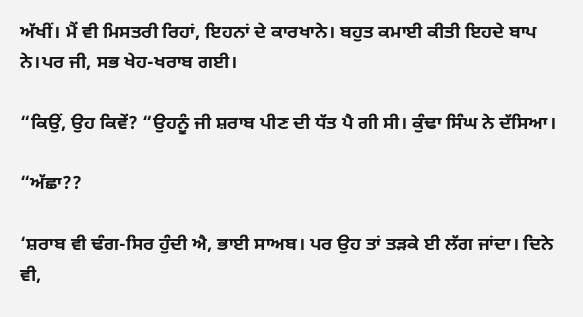ਅੱਖੀਂ। ਮੈਂ ਵੀ ਮਿਸਤਰੀ ਰਿਹਾਂ, ਇਹਨਾਂ ਦੇ ਕਾਰਖਾਨੇ। ਬਹੁਤ ਕਮਾਈ ਕੀਤੀ ਇਹਦੇ ਬਾਪ ਨੇ।ਪਰ ਜੀ, ਸਭ ਖੇਹ-ਖਰਾਬ ਗਈ।

“ਕਿਉਂ, ਉਹ ਕਿਵੇਂ? “ਉਹਨੂੰ ਜੀ ਸ਼ਰਾਬ ਪੀਣ ਦੀ ਧੱਤ ਪੈ ਗੀ ਸੀ। ਕੁੰਢਾ ਸਿੰਘ ਨੇ ਦੱਸਿਆ।

“ਅੱਛਾ??

‘ਸ਼ਰਾਬ ਵੀ ਢੰਗ-ਸਿਰ ਹੁੰਦੀ ਐ, ਭਾਈ ਸਾਅਬ। ਪਰ ਉਹ ਤਾਂ ਤੜਕੇ ਈ ਲੱਗ ਜਾਂਦਾ। ਦਿਨੇ ਵੀ,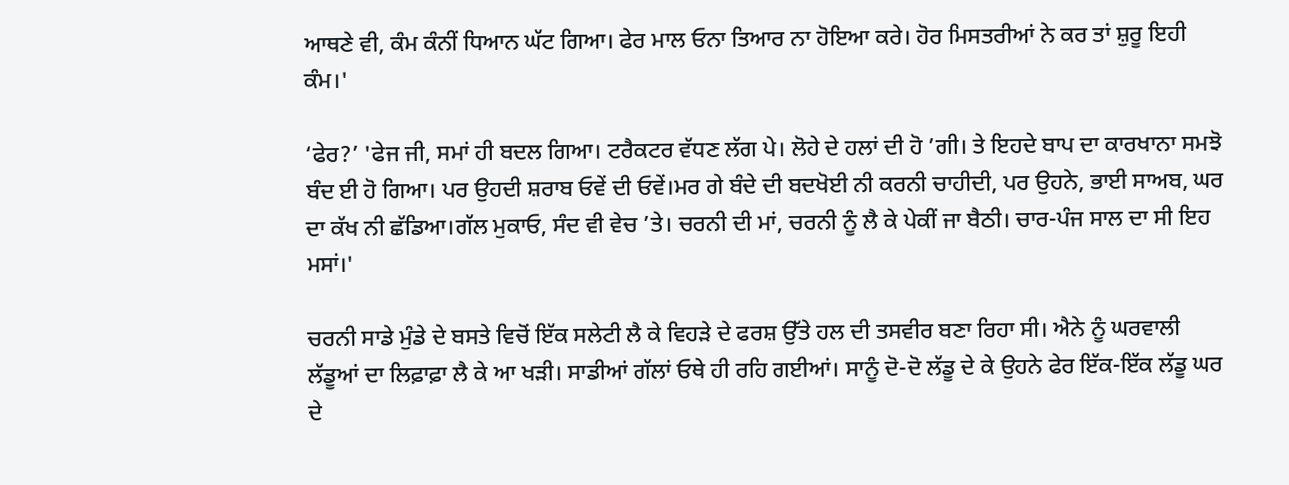ਆਥਣੇ ਵੀ, ਕੰਮ ਕੰਨੀਂ ਧਿਆਨ ਘੱਟ ਗਿਆ। ਫੇਰ ਮਾਲ ਓਨਾ ਤਿਆਰ ਨਾ ਹੋਇਆ ਕਰੇ। ਹੋਰ ਮਿਸਤਰੀਆਂ ਨੇ ਕਰ ਤਾਂ ਸ਼ੁਰੂ ਇਹੀ ਕੰਮ।'

‘ਫੇਰ?’ 'ਫੇਜ ਜੀ, ਸਮਾਂ ਹੀ ਬਦਲ ਗਿਆ। ਟਰੈਕਟਰ ਵੱਧਣ ਲੱਗ ਪੇ। ਲੋਹੇ ਦੇ ਹਲਾਂ ਦੀ ਹੋ ’ਗੀ। ਤੇ ਇਹਦੇ ਬਾਪ ਦਾ ਕਾਰਖਾਨਾ ਸਮਝੋ ਬੰਦ ਈ ਹੋ ਗਿਆ। ਪਰ ਉਹਦੀ ਸ਼ਰਾਬ ਓਵੇਂ ਦੀ ਓਵੇਂ।ਮਰ ਗੇ ਬੰਦੇ ਦੀ ਬਦਖੋਈ ਨੀ ਕਰਨੀ ਚਾਹੀਦੀ, ਪਰ ਉਹਨੇ, ਭਾਈ ਸਾਅਬ, ਘਰ ਦਾ ਕੱਖ ਨੀ ਛੱਡਿਆ।ਗੱਲ ਮੁਕਾਓ, ਸੰਦ ਵੀ ਵੇਚ ’ਤੇ। ਚਰਨੀ ਦੀ ਮਾਂ, ਚਰਨੀ ਨੂੰ ਲੈ ਕੇ ਪੇਕੀਂ ਜਾ ਬੈਠੀ। ਚਾਰ-ਪੰਜ ਸਾਲ ਦਾ ਸੀ ਇਹ ਮਸਾਂ।'

ਚਰਨੀ ਸਾਡੇ ਮੁੰਡੇ ਦੇ ਬਸਤੇ ਵਿਚੋਂ ਇੱਕ ਸਲੇਟੀ ਲੈ ਕੇ ਵਿਹੜੇ ਦੇ ਫਰਸ਼ ਉੱਤੇ ਹਲ ਦੀ ਤਸਵੀਰ ਬਣਾ ਰਿਹਾ ਸੀ। ਐਨੇ ਨੂੰ ਘਰਵਾਲੀ ਲੱਡੂਆਂ ਦਾ ਲਿਫ਼ਾਫ਼ਾ ਲੈ ਕੇ ਆ ਖੜੀ। ਸਾਡੀਆਂ ਗੱਲਾਂ ਓਥੇ ਹੀ ਰਹਿ ਗਈਆਂ। ਸਾਨੂੰ ਦੋ-ਦੋ ਲੱਡੂ ਦੇ ਕੇ ਉਹਨੇ ਫੇਰ ਇੱਕ-ਇੱਕ ਲੱਡੂ ਘਰ ਦੇ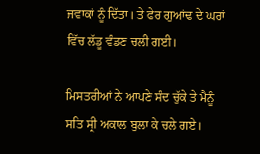ਜਵਾਕਾਂ ਨੂੰ ਦਿੱਤਾ। ਤੇ ਫੇਰ ਗੁਆਂਢ ਦੇ ਘਰਾਂ ਵਿੱਚ ਲੱਡੂ ਵੰਡਣ ਚਲੀ ਗਈ।

ਮਿਸਤਰੀਆਂ ਨੇ ਆਪਣੇ ਸੰਦ ਚੁੱਕੇ ਤੇ ਮੈਨੂੰ ਸਤਿ ਸ੍ਰੀ ਅਕਾਲ ਬੁਲਾ ਕੇ ਚਲੇ ਗਏ।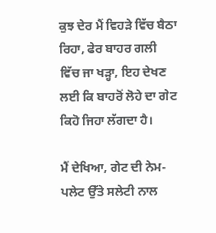ਕੁਝ ਦੇਰ ਮੈਂ ਵਿਹੜੇ ਵਿੱਚ ਬੈਠਾ ਰਿਹਾ, ਫੇਰ ਬਾਹਰ ਗਲੀ ਵਿੱਚ ਜਾ ਖੜ੍ਹਾ, ਇਹ ਦੇਖਣ ਲਈ ਕਿ ਬਾਹਰੋਂ ਲੋਹੇ ਦਾ ਗੇਟ ਕਿਹੋ ਜਿਹਾ ਲੱਗਦਾ ਹੈ।

ਮੈਂ ਦੇਖਿਆ, ਗੇਟ ਦੀ ਨੇਮ-ਪਲੇਟ ਉੱਤੇ ਸਲੇਟੀ ਨਾਲ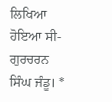ਲਿਖਿਆ ਹੋਇਆ ਸੀ- ਗੁਰਚਰਨ ਸਿੰਘ ਜੰਡੂ। *